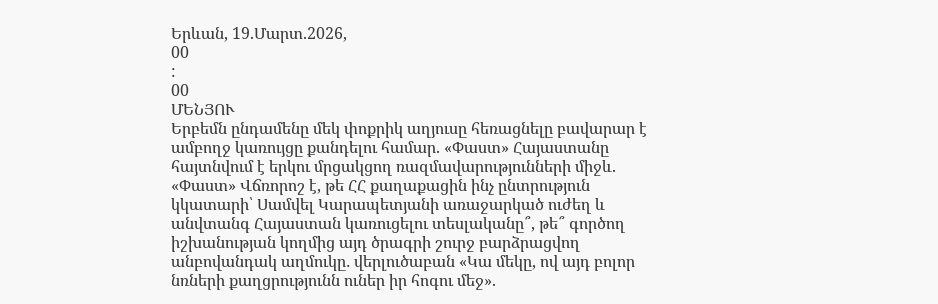Երևան, 19.Մարտ.2026,
00
:
00
ՄԵՆՅՈՒ
Երբեմն ընդամենը մեկ փոքրիկ աղյուսը հեռացնելը բավարար է ամբողջ կառույցը քանդելու համար. «Փաստ» Հայաստանը հայտնվում է երկու մրցակցող ռազմավարությունների միջև. «Փաստ» Վճռորոշ է, թե ՀՀ քաղաքացին ինչ ընտրություն կկատարի՝ Սամվել Կարապետյանի առաջարկած ուժեղ և անվտանգ Հայաստան կառուցելու տեսլականը՞, թե՞ գործող իշխանության կողմից այդ ծրագրի շուրջ բարձրացվող անբովանդակ աղմուկը․ վերլուծաբան «Կա մեկը, ով այդ բոլոր նռների քաղցրությունն ուներ իր հոգու մեջ».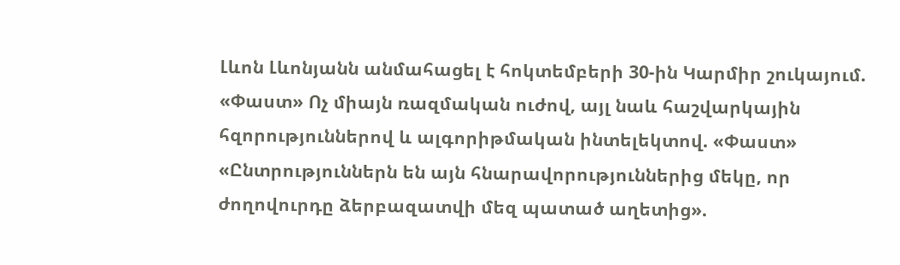Լևոն Լևոնյանն անմահացել է հոկտեմբերի 30-ին Կարմիր շուկայում. «Փաստ» Ոչ միայն ռազմական ուժով, այլ նաև հաշվարկային հզորություններով և ալգորիթմական ինտելեկտով. «Փաստ» «Ընտրություններն են այն հնարավորություններից մեկը, որ ժողովուրդը ձերբազատվի մեզ պատած աղետից».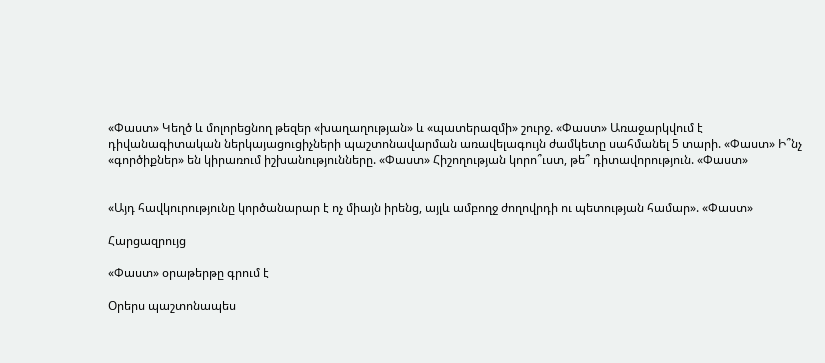«Փաստ» Կեղծ և մոլորեցնող թեզեր «խաղաղության» և «պատերազմի» շուրջ. «Փաստ» Առաջարկվում է դիվանագիտական ներկայացուցիչների պաշտոնավարման առավելագույն ժամկետը սահմանել 5 տարի. «Փաստ» Ի՞նչ «գործիքներ» են կիրառում իշխանությունները. «Փաստ» Հիշողության կորո՞ւստ, թե՞ դիտավորություն. «Փաստ»


«Այդ հավկուրությունը կործանարար է ոչ միայն իրենց, այլև ամբողջ ժողովրդի ու պետության համար». «Փաստ»

Հարցազրույց

«Փաստ» օրաթերթը գրում է

Օրերս պաշտոնապես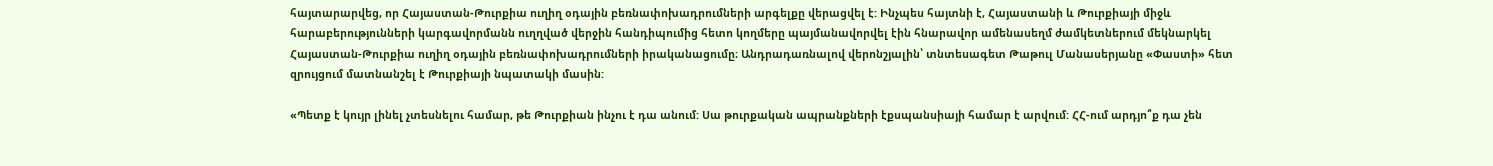հայտարարվեց, որ Հայաստան-Թուրքիա ուղիղ օդային բեռնափոխադրումների արգելքը վերացվել է: Ինչպես հայտնի է, Հայաստանի և Թուրքիայի միջև հարաբերությունների կարգավորմանն ուղղված վերջին հանդիպումից հետո կողմերը պայմանավորվել էին հնարավոր ամենասեղմ ժամկետներում մեկնարկել Հայաստան-Թուրքիա ուղիղ օդային բեռնափոխադրումների իրականացումը։ Անդրադառնալով վերոնշյալին՝ տնտեսագետ Թաթուլ Մանասերյանը «Փաստի» հետ զրույցում մատնանշել է Թուրքիայի նպատակի մասին:

«Պետք է կույր լինել չտեսնելու համար, թե Թուրքիան ինչու է դա անում: Սա թուրքական ապրանքների էքսպանսիայի համար է արվում: ՀՀ-ում արդյո՞ք դա չեն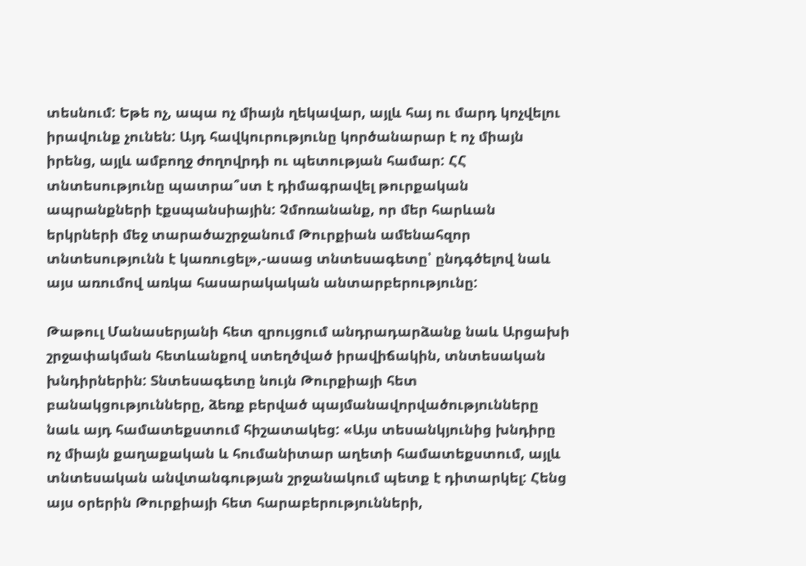տեսնում: Եթե ոչ, ապա ոչ միայն ղեկավար, այլև հայ ու մարդ կոչվելու իրավունք չունեն: Այդ հավկուրությունը կործանարար է ոչ միայն իրենց, այլև ամբողջ ժողովրդի ու պետության համար: ՀՀ տնտեսությունը պատրա՞ստ է դիմագրավել թուրքական ապրանքների էքսպանսիային: Չմոռանանք, որ մեր հարևան երկրների մեջ տարածաշրջանում Թուրքիան ամենահզոր տնտեսությունն է կառուցել»,-ասաց տնտեսագետը՝ ընդգծելով նաև այս առումով առկա հասարակական անտարբերությունը:

Թաթուլ Մանասերյանի հետ զրույցում անդրադարձանք նաև Արցախի շրջափակման հետևանքով ստեղծված իրավիճակին, տնտեսական խնդիրներին: Տնտեսագետը նույն Թուրքիայի հետ բանակցությունները, ձեռք բերված պայմանավորվածությունները նաև այդ համատեքստում հիշատակեց: «Այս տեսանկյունից խնդիրը ոչ միայն քաղաքական և հումանիտար աղետի համատեքստում, այլև տնտեսական անվտանգության շրջանակում պետք է դիտարկել: Հենց այս օրերին Թուրքիայի հետ հարաբերությունների,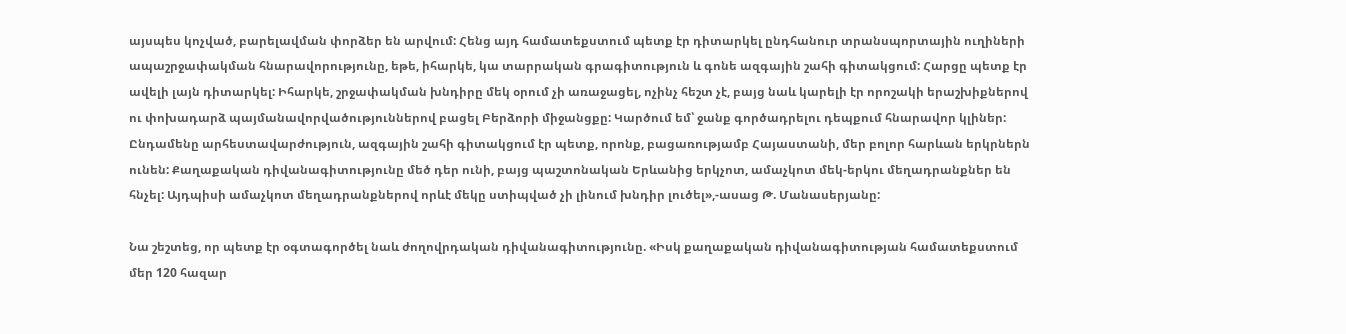այսպես կոչված, բարելավման փորձեր են արվում: Հենց այդ համատեքստում պետք էր դիտարկել ընդհանուր տրանսպորտային ուղիների ապաշրջափակման հնարավորությունը, եթե, իհարկե, կա տարրական գրագիտություն և գոնե ազգային շահի գիտակցում: Հարցը պետք էր ավելի լայն դիտարկել: Իհարկե, շրջափակման խնդիրը մեկ օրում չի առաջացել, ոչինչ հեշտ չէ, բայց նաև կարելի էր որոշակի երաշխիքներով ու փոխադարձ պայմանավորվածություններով բացել Բերձորի միջանցքը: Կարծում եմ՝ ջանք գործադրելու դեպքում հնարավոր կլիներ: Ընդամենը արհեստավարժություն, ազգային շահի գիտակցում էր պետք, որոնք, բացառությամբ Հայաստանի, մեր բոլոր հարևան երկրներն ունեն: Քաղաքական դիվանագիտությունը մեծ դեր ունի, բայց պաշտոնական Երևանից երկչոտ, ամաչկոտ մեկ-երկու մեղադրանքներ են հնչել: Այդպիսի ամաչկոտ մեղադրանքներով որևէ մեկը ստիպված չի լինում խնդիր լուծել»,-ասաց Թ. Մանասերյանը:

Նա շեշտեց, որ պետք էր օգտագործել նաև ժողովրդական դիվանագիտությունը. «Իսկ քաղաքական դիվանագիտության համատեքստում մեր 120 հազար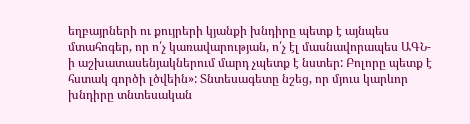եղբայրների ու քույրերի կյանքի խնդիրը պետք է այնպես մտահոգեր, որ ո՛չ կառավարության, ո՛չ էլ մասնավորապես ԱԳՆ-ի աշխատասենյակներում մարդ չպետք է նստեր: Բոլորը պետք է հստակ գործի լծվեին»: Տնտեսագետը նշեց, որ մյուս կարևոր խնդիրը տնտեսական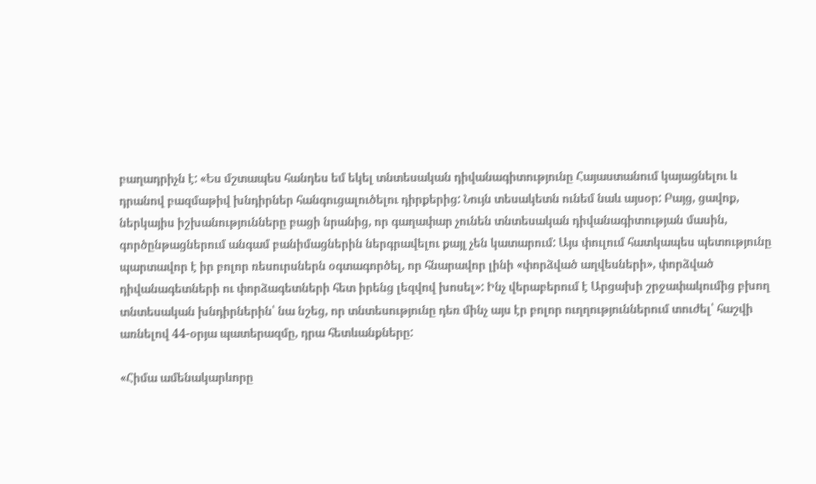բաղադրիչն է: «Ես մշտապես հանդես եմ եկել տնտեսական դիվանագիտությունը Հայաստանում կայացնելու և դրանով բազմաթիվ խնդիրներ հանգուցալուծելու դիրքերից: Նույն տեսակետն ունեմ նաև այսօր: Բայց, ցավոք, ներկայիս իշխանությունները բացի նրանից, որ գաղափար չունեն տնտեսական դիվանագիտության մասին, գործընթացներում անգամ բանիմացներին ներգրավելու քայլ չեն կատարում: Այս փուլում հատկապես պետությունը պարտավոր է իր բոլոր ռեսուրսներն օգտագործել, որ հնարավոր լինի «փորձված աղվեսների», փորձված դիվանագետների ու փորձագետների հետ իրենց լեզվով խոսել»: Ինչ վերաբերում է Արցախի շրջափակումից բխող տնտեսական խնդիրներին՝ նա նշեց, որ տնտեսությունը դեռ մինչ այս էր բոլոր ուղղություններում տուժել՝ հաշվի առնելով 44-օրյա պատերազմը, դրա հետևանքները:

«Հիմա ամենակարևորը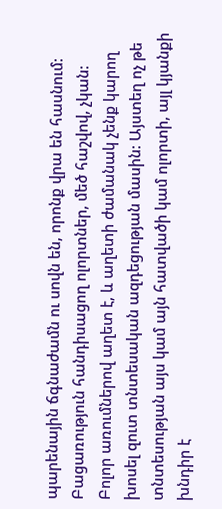պարենային ճգնաժամն ու սովն են, որոնք վրա են հասնում: Բացառություն հանդիսացող ոլորտներ, մեծ հաշվով, չկան: Բոլոր առումներով աղետ է, և աղետի ժամանակ չենք կարող խոսել զուտ տնտեսական ազդեցության մասին: Այստեղ ոչ թե տնտեսության այս կամ այն հատվածի կամ ոլորտի, այլ կյանքի խնդիր է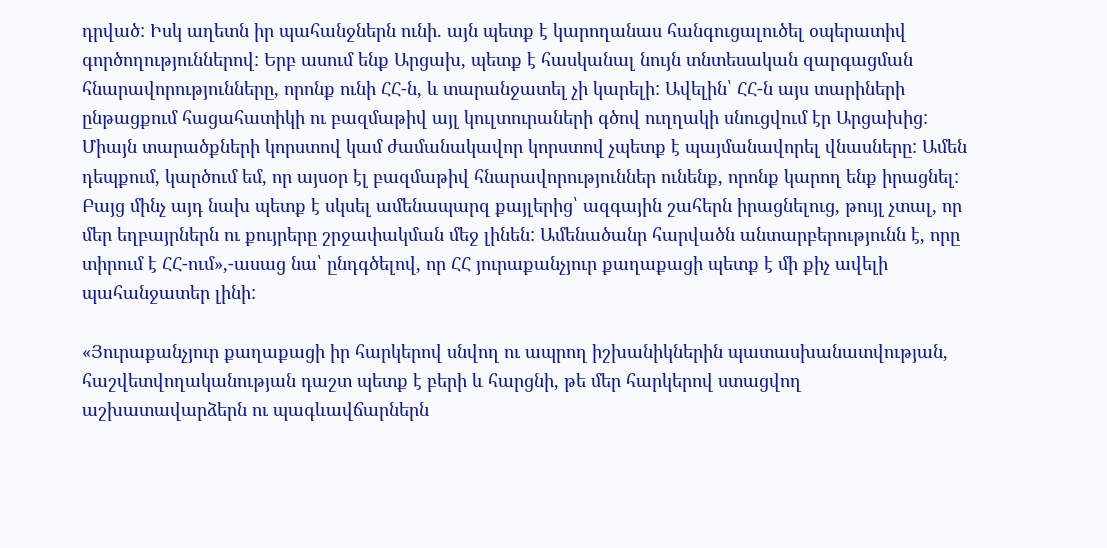դրված: Իսկ աղետն իր պահանջներն ունի. այն պետք է կարողանաս հանգուցալուծել օպերատիվ գործողություններով: Երբ ասում ենք Արցախ, պետք է հասկանալ նույն տնտեսական զարգացման հնարավորությունները, որոնք ունի ՀՀ-ն, և տարանջատել չի կարելի: Ավելին՝ ՀՀ-ն այս տարիների ընթացքում հացահատիկի ու բազմաթիվ այլ կուլտուրաների գծով ուղղակի սնուցվում էր Արցախից: Միայն տարածքների կորստով կամ ժամանակավոր կորստով չպետք է պայմանավորել վնասները: Ամեն դեպքում, կարծում եմ, որ այսօր էլ բազմաթիվ հնարավորություններ ունենք, որոնք կարող ենք իրացնել: Բայց մինչ այդ նախ պետք է սկսել ամենապարզ քայլերից՝ ազգային շահերն իրացնելուց, թույլ չտալ, որ մեր եղբայրներն ու քույրերը շրջափակման մեջ լինեն: Ամենածանր հարվածն անտարբերությունն է, որը տիրում է ՀՀ-ում»,-ասաց նա՝ ընդգծելով, որ ՀՀ յուրաքանչյուր քաղաքացի պետք է մի քիչ ավելի պահանջատեր լինի:

«Յուրաքանչյուր քաղաքացի իր հարկերով սնվող ու ապրող իշխանիկներին պատասխանատվության, հաշվետվողականության դաշտ պետք է բերի և հարցնի, թե մեր հարկերով ստացվող աշխատավարձերն ու պագևավճարներն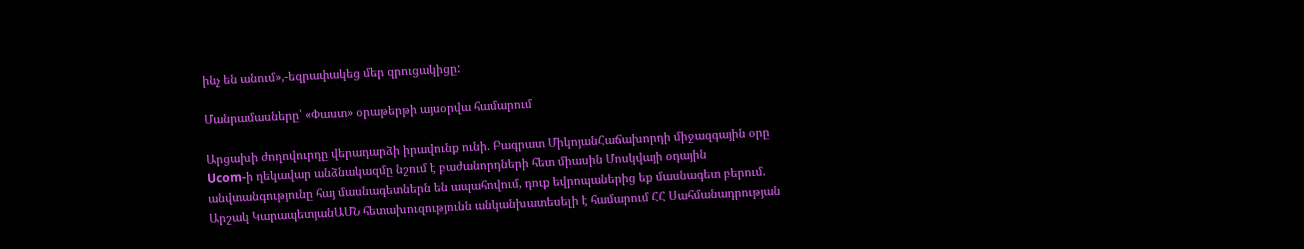ինչ են անում»,-եզրափակեց մեր զրուցակիցը:

Մանրամասները՝ «Փաստ» օրաթերթի այսօրվա համարում

Արցախի ժողովուրդը վերադարձի իրավունք ունի. Բագրատ ՄիկոյանՀաճախորդի միջազգային օրը Ucom-ի ղեկավար անձնակազմը նշում է բաժանորդների հետ միասին Մոսկվայի օդային անվտանգությունը հայ մասնագետներն են ապահովում, դուք եվրոպաներից եք մասնագետ բերում. Արշակ ԿարապետյանԱՄՆ հետախուզությունն անկանխատեսելի է համարում ՀՀ Սահմանադրության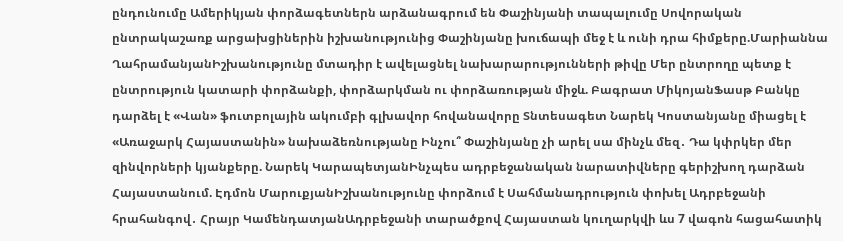ընդունումը Ամերիկյան փորձագետներն արձանագրում են Փաշինյանի տապալումը Սովորական ընտրակաշառք արցախցիներին իշխանությունից Փաշինյանը խուճապի մեջ է և ունի դրա հիմքերը.Մարիաննա ՂահրամանյանԻշխանությունը մտադիր է ավելացնել նախարարությունների թիվը Մեր ընտրողը պետք է ընտրություն կատարի փորձանքի, փորձարկման ու փորձառության միջև. Բագրատ ՄիկոյանՖասթ Բանկը դարձել է «Վան» ֆուտբոլային ակումբի գլխավոր հովանավորը Տնտեսագետ Նարեկ Կոստանյանը միացել է «Առաջարկ Հայաստանին» նախաձեռնությանը Ինչու՞ Փաշինյանը չի արել սա մինչև մեզ․ Դա կփրկեր մեր զինվորների կյանքերը. Նարեկ ԿարապետյանԻնչպես ադրբեջանական նարատիվները գերիշխող դարձան Հայաստանում. Էդմոն ՄարուքյանԻշխանությունը փորձում է Սահմանադրություն փոխել Ադրբեջանի հրահանգով․ Հրայր ԿամենդատյանԱդրբեջանի տարածքով Հայաստան կուղարկվի ևս 7 վագոն հացահատիկ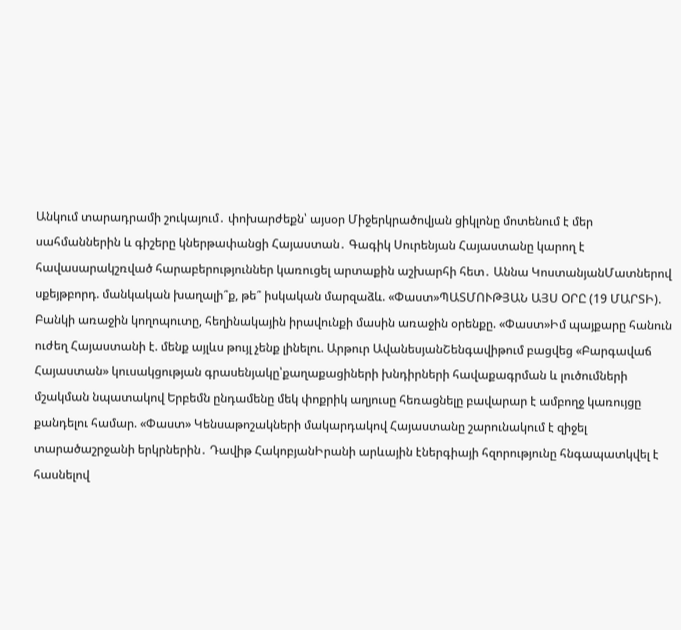Անկում տարադրամի շուկայում․ փոխարժեքն՝ այսօր Միջերկրածովյան ցիկլոնը մոտենում է մեր սահմաններին և գիշերը կներթափանցի Հայաստան․ Գագիկ Սուրենյան Հայաստանը կարող է հավասարակշռված հարաբերություններ կառուցել արտաքին աշխարհի հետ․ Աննա ԿոստանյանՄատներով սքեյթբորդ. մանկական խաղալի՞ք, թե՞ իսկական մարզաձև. «Փաստ»ՊԱՏՄՈՒԹՅԱՆ ԱՅՍ ՕՐԸ (19 ՄԱՐՏԻ). Բանկի առաջին կողոպուտը, հեղինակային իրավունքի մասին առաջին օրենքը. «Փաստ»Իմ պայքարը հանուն ուժեղ Հայաստանի է. մենք այլևս թույլ չենք լինելու. Արթուր ԱվանեսյանՇենգավիթում բացվեց «Բարգավաճ Հայաստան» կուսակցության գրասենյակը՝քաղաքացիների խնդիրների հավաքագրման և լուծումների մշակման նպատակով Երբեմն ընդամենը մեկ փոքրիկ աղյուսը հեռացնելը բավարար է ամբողջ կառույցը քանդելու համար. «Փաստ» Կենսաթոշակների մակարդակով Հայաստանը շարունակում է զիջել տարածաշրջանի երկրներին․ Դավիթ ՀակոբյանԻրանի արևային էներգիայի հզորությունը հնգապատկվել է հասնելով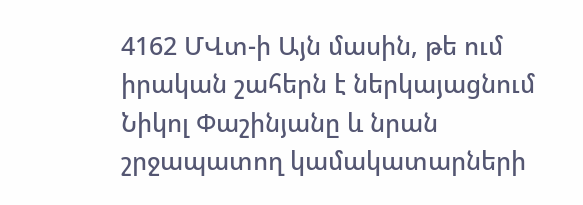4162 ՄՎտ-ի Այն մասին, թե ում իրական շահերն է ներկայացնում Նիկոլ Փաշինյանը և նրան շրջապատող կամակատարների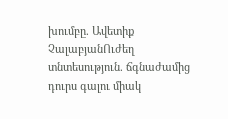խումբը. Ավետիք ՉալաբյանՈւժեղ տնտեսություն. ճգնաժամից դուրս գալու միակ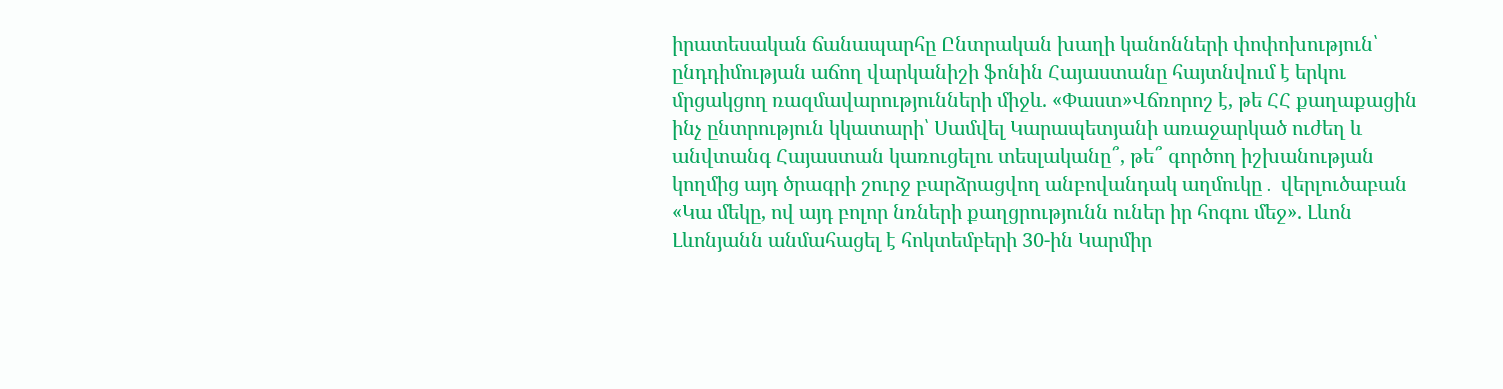իրատեսական ճանապարհը Ընտրական խաղի կանոնների փոփոխություն՝ ընդդիմության աճող վարկանիշի ֆոնին Հայաստանը հայտնվում է երկու մրցակցող ռազմավարությունների միջև. «Փաստ»Վճռորոշ է, թե ՀՀ քաղաքացին ինչ ընտրություն կկատարի՝ Սամվել Կարապետյանի առաջարկած ուժեղ և անվտանգ Հայաստան կառուցելու տեսլականը՞, թե՞ գործող իշխանության կողմից այդ ծրագրի շուրջ բարձրացվող անբովանդակ աղմուկը․ վերլուծաբան «Կա մեկը, ով այդ բոլոր նռների քաղցրությունն ուներ իր հոգու մեջ». Լևոն Լևոնյանն անմահացել է հոկտեմբերի 30-ին Կարմիր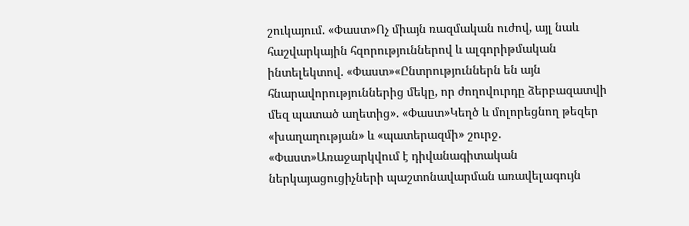շուկայում. «Փաստ»Ոչ միայն ռազմական ուժով, այլ նաև հաշվարկային հզորություններով և ալգորիթմական ինտելեկտով. «Փաստ»«Ընտրություններն են այն հնարավորություններից մեկը, որ ժողովուրդը ձերբազատվի մեզ պատած աղետից». «Փաստ»Կեղծ և մոլորեցնող թեզեր «խաղաղության» և «պատերազմի» շուրջ. «Փաստ»Առաջարկվում է դիվանագիտական ներկայացուցիչների պաշտոնավարման առավելագույն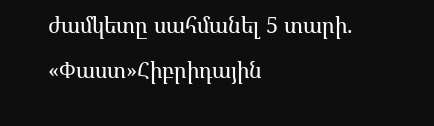ժամկետը սահմանել 5 տարի. «Փաստ»Հիբրիդային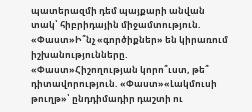պատերազմի դեմ պայքարի անվան տակ՝ հիբրիդային միջամտություն. «Փաստ»Ի՞նչ «գործիքներ» են կիրառում իշխանությունները. «Փաստ»Հիշողության կորո՞ւստ, թե՞ դիտավորություն. «Փաստ»«Լակմուսի թուղթ»՝ ընդդիմադիր դաշտի ու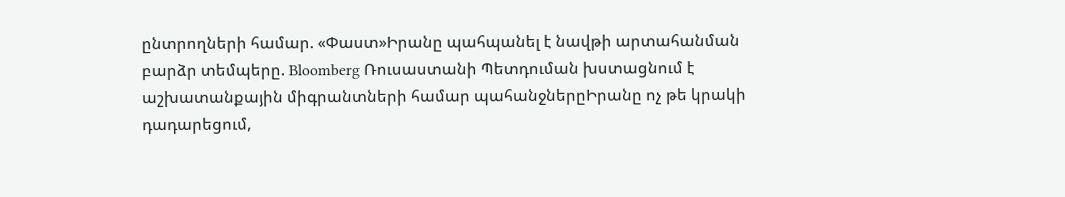ընտրողների համար. «Փաստ»Իրանը պահպանել է նավթի արտահանման բարձր տեմպերը. Bloomberg Ռուսաստանի Պետդուման խստացնում է աշխատանքային միգրանտների համար պահանջներըԻրանը ոչ թե կրակի դադարեցում,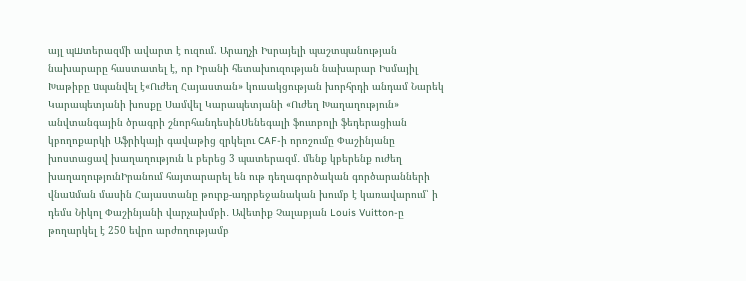այլ պшտերազմի ավարտ է ուզում. Արաղչի Իսրայելի պաշտպանության նախարարը հաստատել է, որ Իրանի հետախուզության նախարար Իսմայիլ Խաթիբը uպանվել է«Ուժեղ Հայաստան» կուսակցության խորհրդի անդամ Նարեկ Կարապետյանի խոսքը Սամվել Կարապետյանի «Ուժեղ Խաղաղություն» անվտանգային ծրագրի շնորհանդեսինՍենեգալի ֆուտբոլի ֆեդերացիան կբողոքարկի Աֆրիկայի գավաթից զրկելու CAF-ի որոշումը Փաշինյանը խոստացավ խաղաղություն և բերեց 3 պատերազմ․ մենք կբերենք ուժեղ խաղաղությունԻրանում հայտարարել են ութ դեղագործական գործարանների վնաuման մասին Հայաստանը թուրք-ադրբեջանական խումբ է կառավարում՝ ի դեմս Նիկոլ Փաշինյանի վարչախմբի․ Ավետիք Չալաբյան Louis Vuitton-ը թողարկել է 250 եվրո արժողությամբ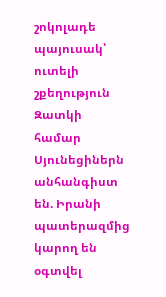շոկոլադե պայուսակ՝ ուտելի շքեղություն Զատկի համար Սյունեցիներն անհանգիստ են. Իրանի պատերազմից կարող են օգտվել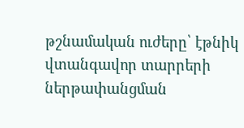թշնամական ուժերը՝ էթնիկ վտանգավոր տարրերի ներթափանցման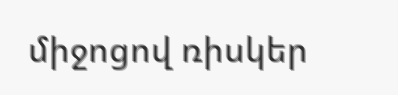միջոցով ռիսկեր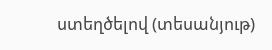ստեղծելով (տեսանյութ)